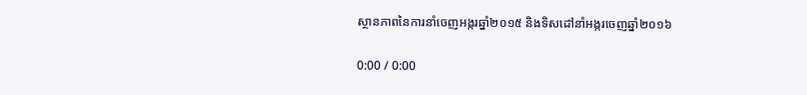ស្ថានភាពនៃការនាំចេញអង្ករឆ្នាំ២០១៥ និងទិសដៅនាំអង្ករចេញឆ្នាំ២០១៦

0:00 / 0:00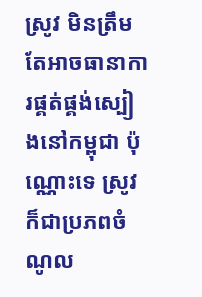ស្រូវ មិនត្រឹមតែអាចធានាការផ្គត់ផ្គង់ស្បៀងនៅកម្ពុជា ប៉ុណ្ណោះទេ ស្រូវក៏ជាប្រភពចំណូល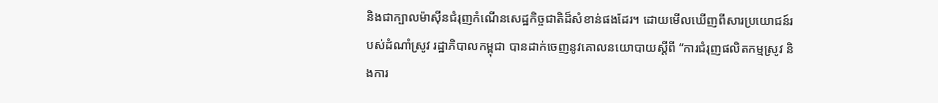និងជាក្បាលម៉ាស៊ីនជំរុញកំណើនសេដ្ឋកិច្ចជាតិដ៏សំខាន់ផងដែរ។ ដោយមើលឃើញពីសារប្រយោជន៍របស់ដំណាំស្រូវ រដ្ឋាភិបាលកម្ពុជា បានដាក់ចេញនូវគោលនយោបាយស្ដីពី “ការជំរុញផលិតកម្មស្រូវ និងការ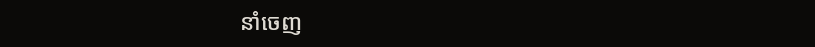នាំចេញ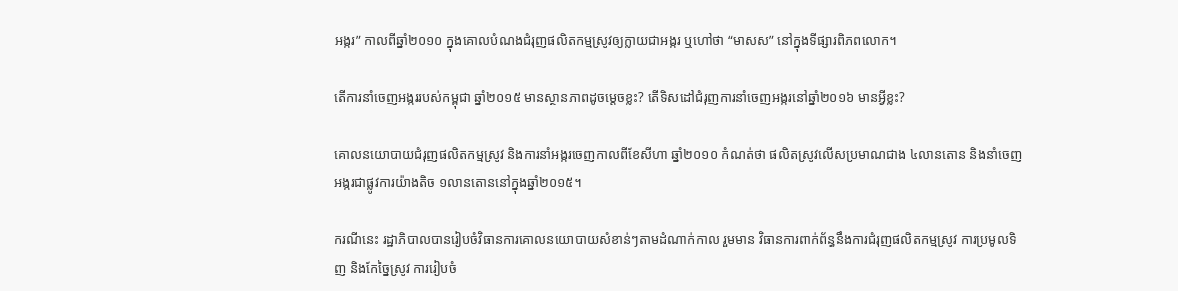អង្ករ” កាលពីឆ្នាំ២០១០ ក្នុងគោលបំណងជំរុញផលិតកម្មស្រូវឲ្យក្លាយជាអង្ករ ឬហៅថា “មាសស” នៅក្នុងទីផ្សារពិភពលោក។

តើការនាំចេញអង្កររបស់កម្ពុជា ឆ្នាំ២០១៥ មានស្ថានភាពដូចម្ដេចខ្លះ? តើទិសដៅជំរុញការនាំចេញអង្ករនៅឆ្នាំ២០១៦ មានអ្វីខ្លះ?

គោលនយោបាយជំរុញផលិតកម្មស្រូវ និងការនាំអង្ករចេញកាលពីខែសីហា ឆ្នាំ២០១០ កំណត់ថា ផលិតស្រូវលើសប្រមាណជាង ៤លានតោន និងនាំចេញអង្ករជាផ្លូវការយ៉ាងតិច ១លានតោននៅក្នុងឆ្នាំ២០១៥។

ករណីនេះ រដ្ឋាភិបាលបានរៀបចំវិធានការគោលនយោបាយសំខាន់ៗតាមដំណាក់កាល រួមមាន វិធានការពាក់ព័ន្ធនឹងការជំរុញផលិតកម្មស្រូវ ការប្រមូលទិញ និងកែច្នៃស្រូវ ការរៀបចំ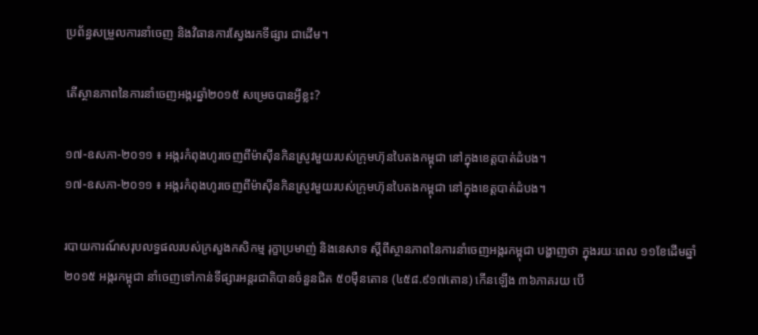ប្រព័ន្ធសម្រួលការនាំចេញ និងវិធានការស្វែងរកទីផ្សារ ជាដើម។

តើស្ថានភាពនៃការនាំចេញអង្ករឆ្នាំ២០១៥ សម្រេចបានអ្វីខ្លះ?

១៧-ឧសភា-២០១១ ៖ អង្ករកំពុងហូរចេញពីម៉ាស៊ីនកិនស្រូវមួយរបស់ក្រុមហ៊ុនបៃតងកម្ពុជា នៅក្នុងខេត្តបាត់ដំបង។
១៧-ឧសភា-២០១១ ៖ អង្ករកំពុងហូរចេញពីម៉ាស៊ីនកិនស្រូវមួយរបស់ក្រុមហ៊ុនបៃតងកម្ពុជា នៅក្នុងខេត្តបាត់ដំបង។

របាយការណ៍សរុបលទ្ធផលរបស់ក្រសួងកសិកម្ម រុក្ខាប្រមាញ់ និងនេសាទ ស្ដីពីស្ថានភាពនៃការនាំចេញអង្ករកម្ពុជា បង្ហាញថា ក្នុងរយៈពេល ១១ខែដើមឆ្នាំ២០១៥ អង្ករកម្ពុជា នាំចេញទៅកាន់ទីផ្សារអន្តរជាតិបានចំនួនជិត ៥០ម៉ឺនតោន (៤៥៨.៩១៧តោន) កើនឡើង ៣៦ភាគរយ បើ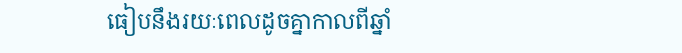ធៀបនឹងរយៈពេលដូចគ្នាកាលពីឆ្នាំ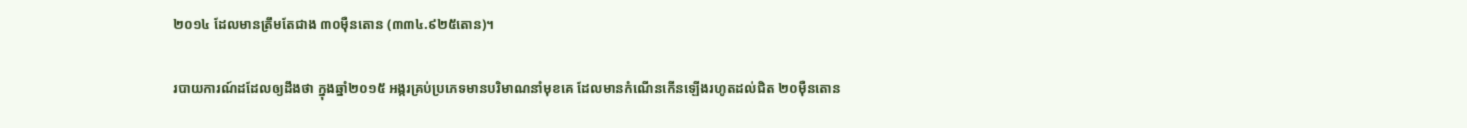២០១៤ ដែលមានត្រឹមតែជាង ៣០ម៉ឺនតោន (៣៣៤.៩២៥តោន)។

របាយការណ៍ដដែលឲ្យដឹងថា ក្នុងឆ្នាំ២០១៥ អង្ករគ្រប់ប្រភេទមានបរិមាណនាំមុខគេ ដែលមានកំណើនកើនឡើងរហូតដល់ជិត ២០ម៉ឺនតោន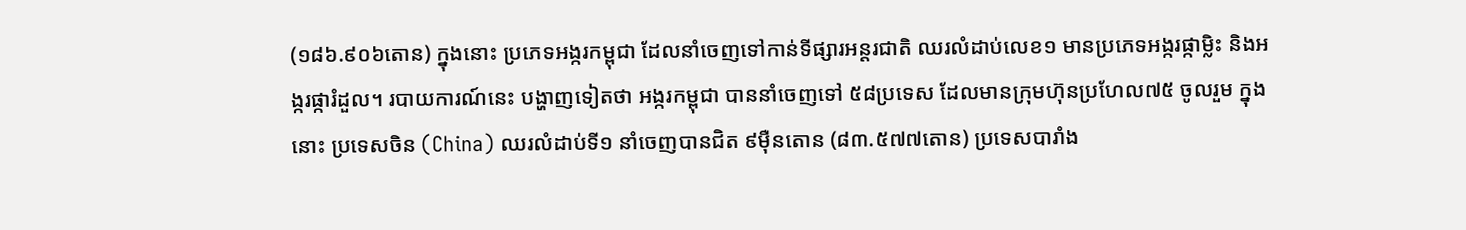(១៨៦.៩០៦តោន) ក្នុងនោះ ប្រភេទអង្ករកម្ពុជា ដែលនាំចេញទៅកាន់ទីផ្សារអន្តរជាតិ ឈរលំដាប់លេខ១ មានប្រភេទអង្ករផ្កាម្លិះ និងអង្ករផ្ការំដួល។ របាយការណ៍នេះ បង្ហាញទៀតថា អង្ករកម្ពុជា បាននាំចេញទៅ ៥៨ប្រទេស ដែលមានក្រុមហ៊ុនប្រហែល៧៥ ចូលរួម ក្នុងនោះ ប្រទេសចិន (China) ឈរលំដាប់ទី១ នាំចេញបានជិត ៩ម៉ឺនតោន (៨៣.៥៧៧តោន) ប្រទេសបារាំង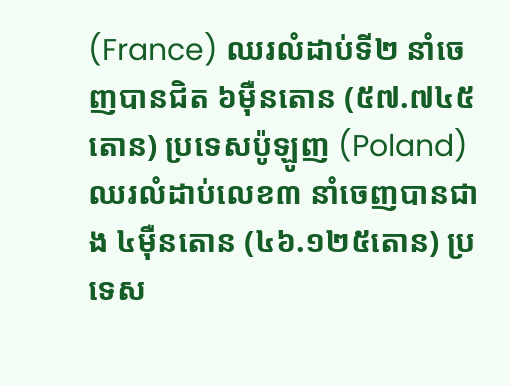(France) ឈរលំដាប់ទី២ នាំចេញបានជិត ៦ម៉ឺនតោន (៥៧.៧៤៥តោន) ប្រទេសប៉ូឡូញ (Poland) ឈរលំដាប់លេខ៣ នាំចេញបានជាង ៤ម៉ឺនតោន (៤៦.១២៥តោន) ប្រទេស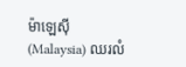ម៉ាឡេស៊ី (Malaysia) ឈរលំ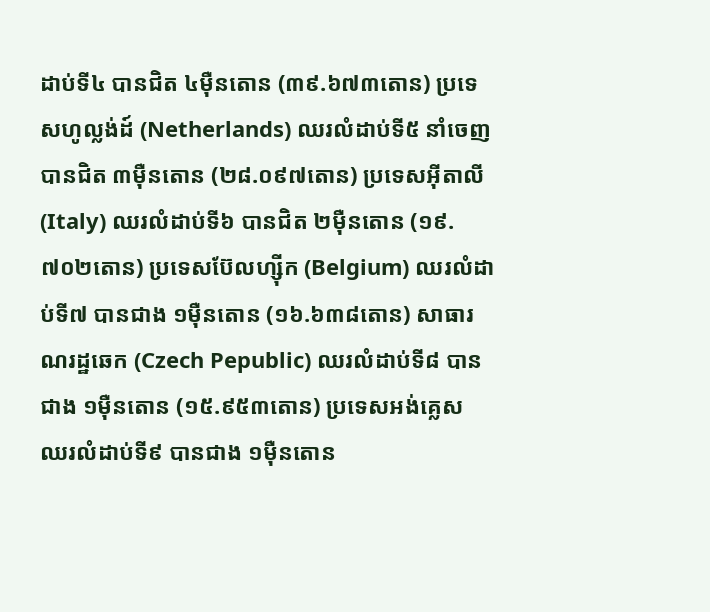ដាប់ទី៤ បានជិត ៤ម៉ឺនតោន (៣៩.៦៧៣តោន) ប្រទេសហូល្លង់ដ៍ (Netherlands) ឈរលំដាប់ទី៥ នាំចេញបានជិត ៣ម៉ឺនតោន (២៨.០៩៧តោន) ប្រទេសអ៊ីតាលី (Italy) ឈរលំដាប់ទី៦ បានជិត ២ម៉ឺនតោន (១៩.៧០២តោន) ប្រទេសប៊ែលហ្ស៊ីក (Belgium) ឈរលំដាប់ទី៧ បានជាង ១ម៉ឺនតោន (១៦.៦៣៨តោន) សាធារណរដ្ឋឆេក (Czech Pepublic) ឈរលំដាប់ទី៨ បានជាង ១ម៉ឺនតោន (១៥.៩៥៣តោន) ប្រទេសអង់គ្លេស ឈរលំដាប់ទី៩ បានជាង ១ម៉ឺនតោន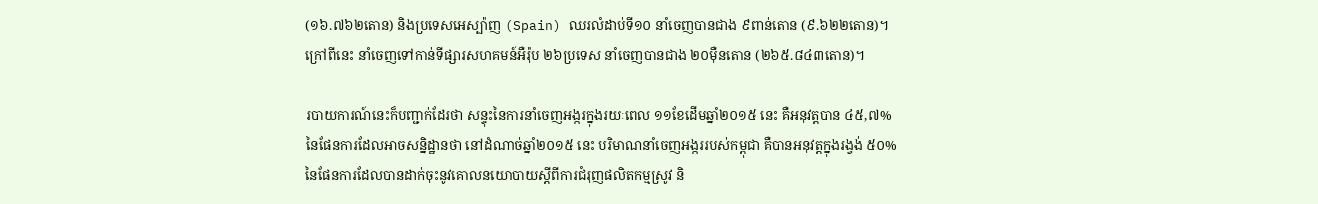(១៦.៧៦២តោន) និងប្រទេសអេស្ប៉ាញ (Spain) ឈរលំដាប់ទី១០ នាំចេញបានជាង ៩ពាន់តោន (៩.៦២២តោន)។ ក្រៅពីនេះ នាំចេញទៅកាន់ទីផ្សារសហគមន៍អឺរ៉ុប ២៦ប្រទេស នាំចេញបានជាង ២០ម៉ឺនតោន (២៦៥.៨៤៣តោន)។

របាយការណ៍នេះក៏បញ្ជាក់ដែរថា សន្ទុះនៃការនាំចេញអង្ករក្នុងរយៈពេល ១១ខែដើមឆ្នាំ២០១៥ នេះ គឺអនុវត្តបាន ៤៥,៧% នៃផែនការដែលអាចសន្និដ្ឋានថា នៅដំណាច់ឆ្នាំ២០១៥ នេះ បរិមាណនាំចេញអង្កររបស់កម្ពុជា គឺបានអនុវត្តក្នុងរង្វង់ ៥០% នៃផែនការដែលបានដាក់ចុះនូវគោលនយោបាយស្ដីពីការជំរុញផលិតកម្មស្រូវ និ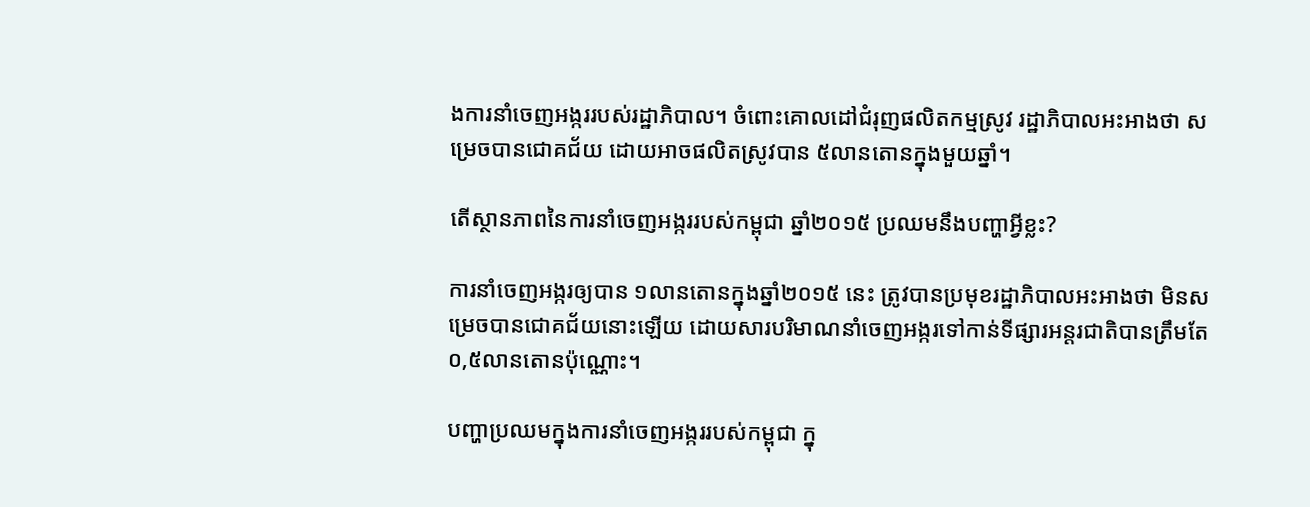ងការនាំចេញអង្កររបស់រដ្ឋាភិបាល។ ចំពោះគោលដៅជំរុញផលិតកម្មស្រូវ រដ្ឋាភិបាលអះអាងថា សម្រេចបានជោគជ័យ ដោយអាចផលិតស្រូវបាន ៥លានតោនក្នុងមួយឆ្នាំ។

តើស្ថានភាពនៃការនាំចេញអង្កររបស់កម្ពុជា ឆ្នាំ២០១៥ ប្រឈមនឹងបញ្ហាអ្វីខ្លះ?

ការនាំចេញអង្ករឲ្យបាន ១លានតោនក្នុងឆ្នាំ២០១៥ នេះ ត្រូវបានប្រមុខរដ្ឋាភិបាលអះអាងថា មិនសម្រេចបានជោគជ័យនោះឡើយ ដោយសារបរិមាណនាំចេញអង្ករទៅកាន់ទីផ្សារអន្តរជាតិបានត្រឹមតែ ០,៥លានតោនប៉ុណ្ណោះ។

បញ្ហាប្រឈមក្នុងការនាំចេញអង្កររបស់កម្ពុជា ក្នុ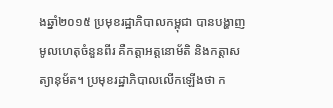ងឆ្នាំ២០១៥ ប្រមុខរដ្ឋាភិបាលកម្ពុជា បានបង្ហាញមូលហេតុចំនួនពីរ គឺកត្តាអត្តនោម័តិ និងកត្តាសត្យានុម័ត។ ប្រមុខរដ្ឋាភិបាលលើកឡើងថា ក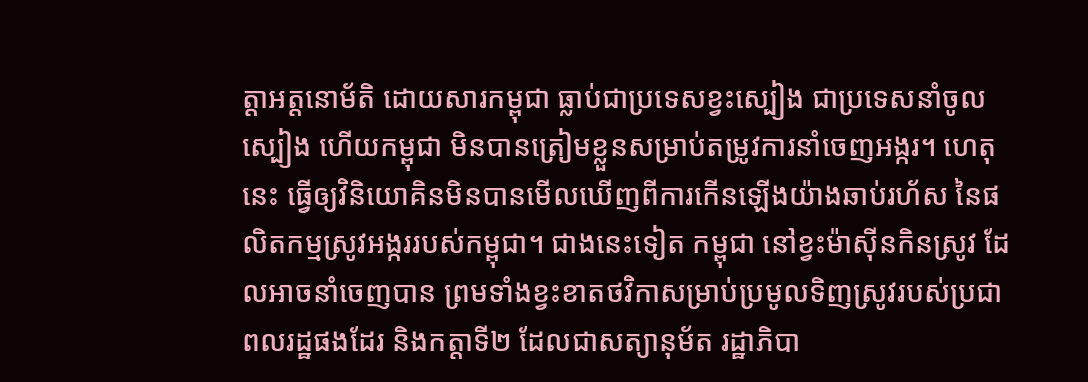ត្តាអត្តនោម័តិ ដោយសារកម្ពុជា ធ្លាប់ជាប្រទេសខ្វះស្បៀង ជាប្រទេសនាំចូលស្បៀង ហើយកម្ពុជា មិនបានត្រៀមខ្លួនសម្រាប់តម្រូវការនាំចេញអង្ករ។ ហេតុនេះ ធ្វើឲ្យវិនិយោគិនមិនបានមើលឃើញពីការកើនឡើងយ៉ាងឆាប់រហ័ស នៃផលិតកម្មស្រូវអង្កររបស់កម្ពុជា។ ជាងនេះទៀត កម្ពុជា នៅខ្វះម៉ាស៊ីនកិនស្រូវ ដែលអាចនាំចេញបាន ព្រមទាំងខ្វះខាតថវិកាសម្រាប់ប្រមូលទិញស្រូវរបស់ប្រជាពលរដ្ឋផងដែរ និងកត្តាទី២ ដែលជាសត្យានុម័ត រដ្ឋាភិបា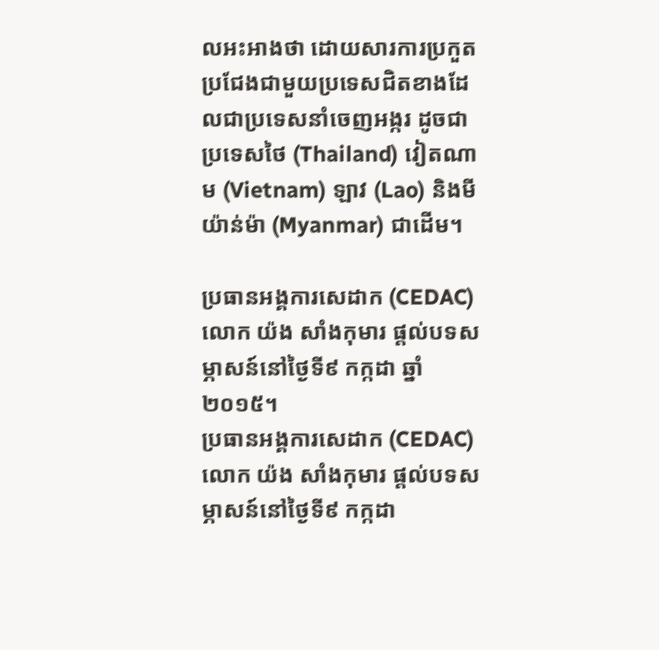លអះអាងថា ដោយសារការប្រកួតប្រជែងជាមួយប្រទេសជិតខាងដែលជាប្រទេសនាំចេញអង្ករ ដូចជាប្រទេសថៃ (Thailand) វៀតណាម (Vietnam) ឡាវ (Lao) និងមីយ៉ាន់ម៉ា (Myanmar) ជាដើម។

ប្រធានអង្គការសេដាក (CEDAC) លោក យ៉ង សាំងកុមារ ផ្ដល់បទសម្ភាសន៍នៅថ្ងៃទី៩ កក្កដា ឆ្នាំ២០១៥។
ប្រធានអង្គការសេដាក (CEDAC) លោក យ៉ង សាំងកុមារ ផ្ដល់បទសម្ភាសន៍នៅថ្ងៃទី៩ កក្កដា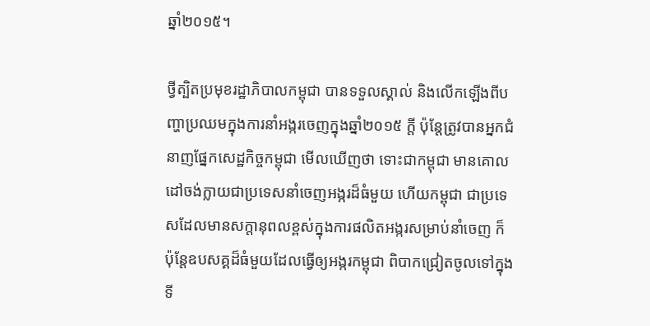ឆ្នាំ២០១៥។

ថ្វីត្បិតប្រមុខរដ្ឋាភិបាលកម្ពុជា បានទទួលស្គាល់ និងលើកឡើងពីបញ្ហាប្រឈមក្នុងការនាំអង្ករចេញក្នុងឆ្នាំ២០១៥ ក្តី ប៉ុន្តែត្រូវបានអ្នកជំនាញផ្នែកសេដ្ឋកិច្ចកម្ពុជា មើលឃើញថា ទោះជាកម្ពុជា មានគោលដៅចង់ក្លាយជាប្រទេសនាំចេញអង្ករដ៏ធំមួយ ហើយកម្ពុជា ជាប្រទេសដែលមានសក្ដានុពលខ្ពស់ក្នុងការផលិតអង្ករសម្រាប់នាំចេញ ក៏ប៉ុន្តែឧបសគ្គដ៏ធំមួយដែលធ្វើឲ្យអង្ករកម្ពុជា ពិបាកជ្រៀតចូលទៅក្នុងទី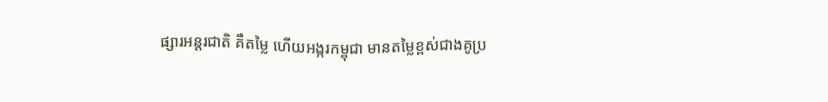ផ្សារអន្តរជាតិ គឺតម្លៃ ហើយអង្ករកម្ពុជា មានតម្លៃខ្ពស់ជាងគូប្រ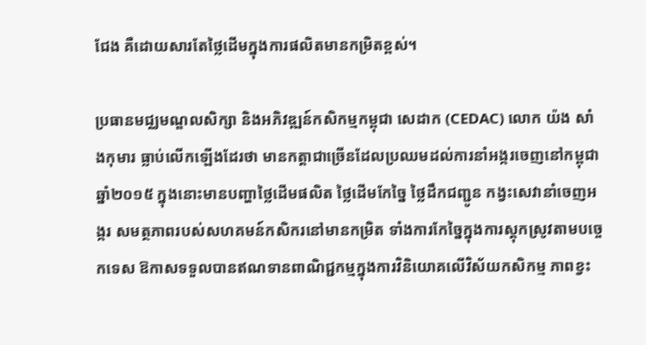ជែង គឺដោយសារតែថ្លៃដើមក្នុងការផលិតមានកម្រិតខ្ពស់។

ប្រធានមជ្ឈមណ្ឌលសិក្សា និងអភិវឌ្ឍន៍កសិកម្មកម្ពុជា សេដាក (CEDAC) លោក យ៉ង សាំងកុមារ ធ្លាប់លើកឡើងដែរថា មានកត្តាជាច្រើនដែលប្រឈមដល់ការនាំអង្ករចេញនៅកម្ពុជា ឆ្នាំ២០១៥ ក្នុងនោះមានបញ្ហាថ្លៃដើមផលិត ថ្លៃដើមកែច្នៃ ថ្លៃដឹកជញ្ជូន កង្វះសេវានាំចេញអង្ករ សមត្ថភាពរបស់សហគមន៍កសិករនៅមានកម្រិត ទាំងការកែច្នៃក្នុងការស្តុកស្រូវតាមបច្ចេកទេស ឱកាសទទួលបានឥណទានពាណិជ្ជកម្មក្នុងការវិនិយោគលើវិស័យកសិកម្ម ភាពខ្វះ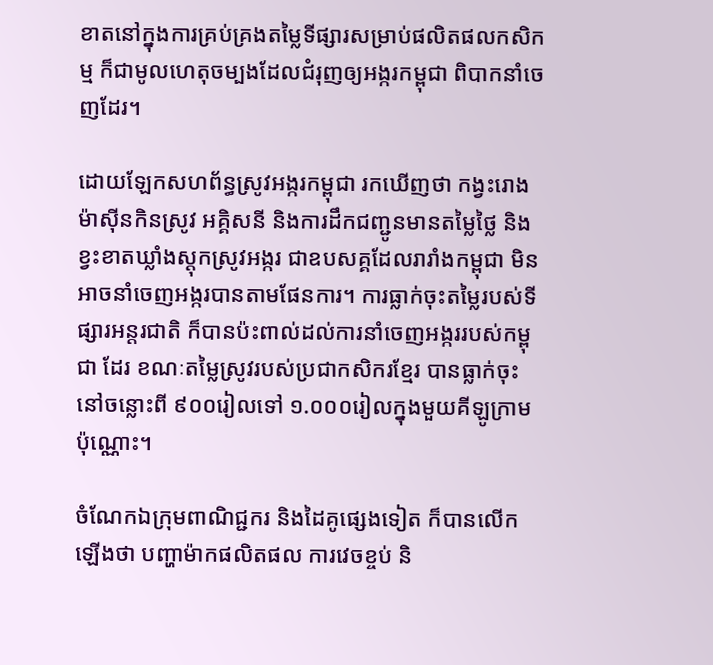ខាតនៅក្នុងការគ្រប់គ្រងតម្លៃទីផ្សារសម្រាប់ផលិតផលកសិកម្ម ក៏ជាមូលហេតុចម្បងដែលជំរុញឲ្យអង្ករកម្ពុជា ពិបាកនាំចេញដែរ។

ដោយឡែកសហព័ន្ធស្រូវអង្ករកម្ពុជា រកឃើញថា កង្វះរោងម៉ាស៊ីនកិនស្រូវ អគ្គិសនី និងការដឹកជញ្ជូនមានតម្លៃថ្លៃ និងខ្វះខាតឃ្លាំងស្តុកស្រូវអង្ករ ជាឧបសគ្គដែលរារាំងកម្ពុជា មិនអាចនាំចេញអង្ករបានតាមផែនការ។ ការធ្លាក់ចុះតម្លៃរបស់ទីផ្សារអន្តរជាតិ ក៏បានប៉ះពាល់ដល់ការនាំចេញអង្កររបស់កម្ពុជា ដែរ ខណៈតម្លៃស្រូវរបស់ប្រជាកសិករខ្មែរ បានធ្លាក់ចុះនៅចន្លោះពី ៩០០រៀលទៅ ១.០០០រៀលក្នុងមួយគីឡូក្រាមប៉ុណ្ណោះ។

ចំណែកឯក្រុមពាណិជ្ជករ និងដៃគូផ្សេងទៀត ក៏បានលើកឡើងថា បញ្ហាម៉ាកផលិតផល ការវេចខ្ចប់ និ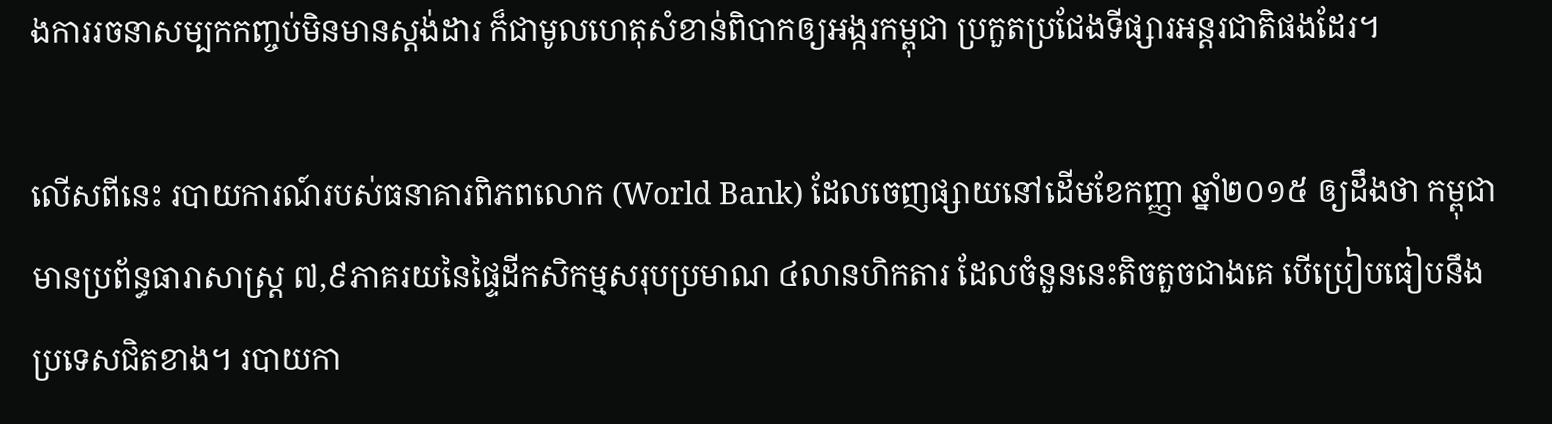ងការរចនាសម្បកកញ្ចប់មិនមានស្តង់ដារ ក៏ជាមូលហេតុសំខាន់ពិបាកឲ្យអង្ករកម្ពុជា ប្រកួតប្រជែងទីផ្សារអន្តរជាតិផងដែរ។

លើសពីនេះ របាយការណ៍របស់ធនាគារពិភពលោក (World Bank) ដែលចេញផ្សាយនៅដើមខែកញ្ញា ឆ្នាំ២០១៥ ឲ្យដឹងថា កម្ពុជា មានប្រព័ន្ធធារាសាស្ត្រ ៧,៩ភាគរយនៃផ្ទៃដីកសិកម្មសរុបប្រមាណ ៤លានហិកតារ ដែលចំនួននេះតិចតួចជាងគេ បើប្រៀបធៀបនឹងប្រទេសជិតខាង។ របាយកា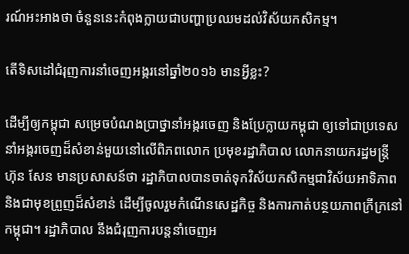រណ៍អះអាងថា ចំនួននេះកំពុងក្លាយជាបញ្ហាប្រឈមដល់វិស័យកសិកម្ម។

តើទិសដៅជំរុញការនាំចេញអង្ករនៅឆ្នាំ២០១៦ មានអ្វីខ្លះ?

ដើម្បីឲ្យកម្ពុជា សម្រេចបំណងប្រាថ្នានាំអង្ករចេញ និងប្រែក្លាយកម្ពុជា ឲ្យទៅជាប្រទេសនាំអង្ករចេញដ៏សំខាន់មួយនៅលើពិភពលោក ប្រមុខរដ្ឋាភិបាល លោកនាយករដ្ឋមន្ត្រី ហ៊ុន សែន មានប្រសាសន៍ថា រដ្ឋាភិបាលបានចាត់ទុកវិស័យកសិកម្មជាវិស័យអាទិភាព និងជាមុខព្រួញដ៏សំខាន់ ដើម្បីចូលរួមកំណើនសេដ្ឋកិច្ច និងការកាត់បន្ថយភាពក្រីក្រនៅកម្ពុជា។ រដ្ឋាភិបាល នឹងជំរុញការបន្តនាំចេញអ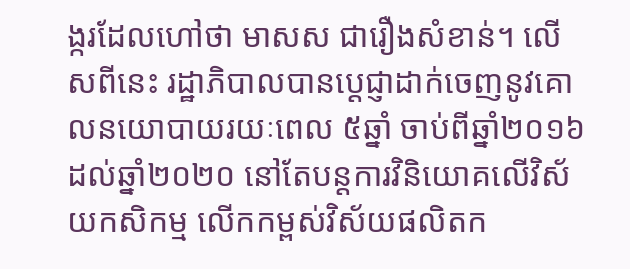ង្ករដែលហៅថា មាសស ជារឿងសំខាន់។ លើសពីនេះ រដ្ឋាភិបាលបានប្ដេជ្ញាដាក់ចេញនូវគោលនយោបាយរយៈពេល ៥ឆ្នាំ ចាប់ពីឆ្នាំ២០១៦ ដល់ឆ្នាំ២០២០ នៅតែបន្តការវិនិយោគលើវិស័យកសិកម្ម លើកកម្ពស់វិស័យផលិតក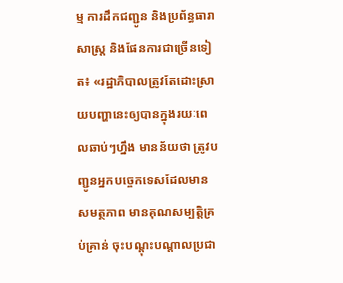ម្ម ការដឹកជញ្ជូន និងប្រព័ន្ធធារាសាស្ត្រ និងផែនការជាច្រើនទៀត៖ «រដ្ឋាភិបាលត្រូវតែដោះស្រាយបញ្ហានេះឲ្យបានក្នុងរយៈពេលឆាប់ៗហ្នឹង មានន័យថា ត្រូវបញ្ជូនអ្នកបច្ចេកទេសដែលមានសមត្ថភាព មានគុណសម្បត្តិគ្រប់គ្រាន់ ចុះបណ្តុះបណ្តាលប្រជា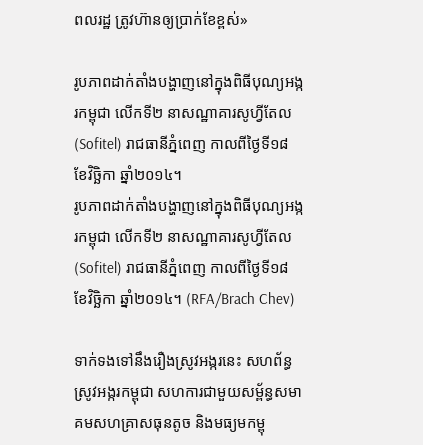ពលរដ្ឋ ត្រូវហ៊ានឲ្យប្រាក់ខែខ្ពស់»

រូបភាពដាក់តាំងបង្ហាញនៅក្នុងពិធីបុណ្យអង្ករកម្ពុជា លើកទី២ នាសណ្ឋាគារសូហ្វីតែល (Sofitel) រាជធានីភ្នំពេញ កាលពីថ្ងៃទី១៨ ខែវិច្ឆិកា ឆ្នាំ២០១៤។
រូបភាពដាក់តាំងបង្ហាញនៅក្នុងពិធីបុណ្យអង្ករកម្ពុជា លើកទី២ នាសណ្ឋាគារសូហ្វីតែល (Sofitel) រាជធានីភ្នំពេញ កាលពីថ្ងៃទី១៨ ខែវិច្ឆិកា ឆ្នាំ២០១៤។ (RFA/Brach Chev)

ទាក់ទងទៅនឹងរឿងស្រូវអង្ករនេះ សហព័ន្ធស្រូវអង្ករកម្ពុជា សហការជាមួយសម្ព័ន្ធសមាគមសហគ្រាសធុនតូច និងមធ្យមកម្ពុ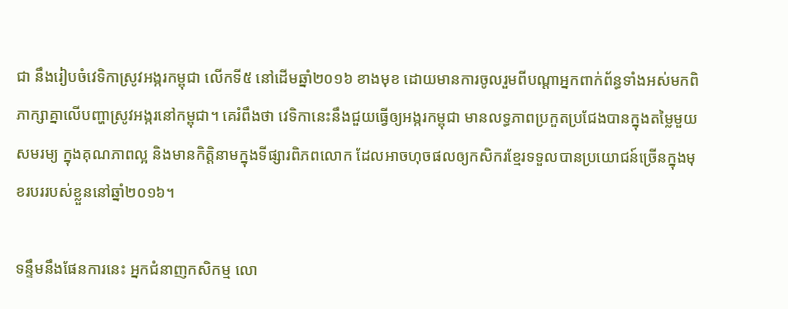ជា នឹងរៀបចំវេទិកាស្រូវអង្ករកម្ពុជា លើកទី៥ នៅដើមឆ្នាំ២០១៦ ខាងមុខ ដោយមានការចូលរួមពីបណ្ដាអ្នកពាក់ព័ន្ធទាំងអស់មកពិភាក្សាគ្នាលើបញ្ហាស្រូវអង្ករនៅកម្ពុជា។ គេរំពឹងថា វេទិកានេះនឹងជួយធ្វើឲ្យអង្ករកម្ពុជា មានលទ្ធភាពប្រកួតប្រជែងបានក្នុងតម្លៃមួយសមរម្យ ក្នុងគុណភាពល្អ និងមានកិត្តិនាមក្នុងទីផ្សារពិភពលោក ដែលអាចហុចផលឲ្យកសិករខ្មែរទទួលបានប្រយោជន៍ច្រើនក្នុងមុខរបររបស់ខ្លួននៅឆ្នាំ២០១៦។

ទន្ទឹមនឹងផែនការនេះ អ្នកជំនាញកសិកម្ម លោ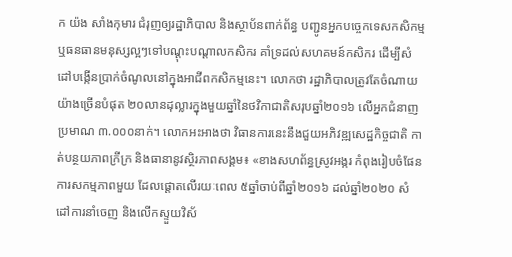ក យ៉ង សាំងកុមារ ជំរុញឲ្យរដ្ឋាភិបាល និងស្ថាប័នពាក់ព័ន្ធ បញ្ជូនអ្នកបច្ចេកទេសកសិកម្ម ឬធនធានមនុស្សល្អៗទៅបណ្តុះបណ្តាលកសិករ គាំទ្រដល់សហគមន៍កសិករ ដើម្បីសំដៅបង្កើនប្រាក់ចំណូលនៅក្នុងអាជីពកសិកម្មនេះ។ លោកថា រដ្ឋាភិបាលត្រូវតែចំណាយយ៉ាងច្រើនបំផុត ២០លានដុល្លារក្នុងមួយឆ្នាំនៃថវិកាជាតិសរុបឆ្នាំ២០១៦ លើអ្នកជំនាញប្រមាណ ៣.០០០នាក់។ លោកអះអាងថា វិធានការនេះនឹងជួយអភិវឌ្ឍសេដ្ឋកិច្ចជាតិ កាត់បន្ថយភាពក្រីក្រ និងធានានូវស្ថិរភាពសង្គម៖ «ខាងសហព័ន្ធស្រូវអង្ករ កំពុងរៀបចំផែនការសកម្មភាពមួយ ដែលផ្ដោតលើរយៈពេល ៥ឆ្នាំចាប់ពីឆ្នាំ២០១៦ ដល់ឆ្នាំ២០២០ សំដៅការនាំចេញ និងលើកស្ទួយវិស័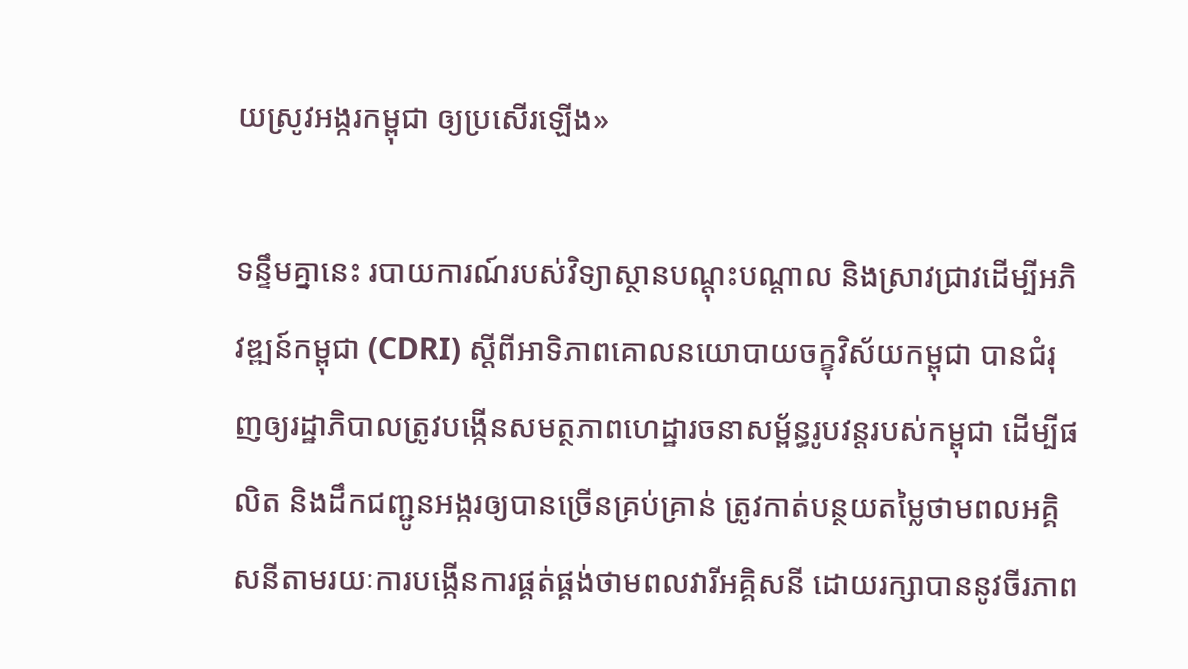យស្រូវអង្ករកម្ពុជា ឲ្យប្រសើរឡើង»

ទន្ទឹមគ្នានេះ របាយការណ៍របស់វិទ្យាស្ថានបណ្តុះបណ្តាល និងស្រាវជ្រាវដើម្បីអភិវឌ្ឍន៍កម្ពុជា (CDRI) ស្ដីពីអាទិភាពគោលនយោបាយចក្ខុវិស័យកម្ពុជា បានជំរុញឲ្យរដ្ឋាភិបាលត្រូវបង្កើនសមត្ថភាពហេដ្ឋារចនាសម្ព័ន្ធរូបវន្តរបស់កម្ពុជា ដើម្បីផលិត និងដឹកជញ្ជូនអង្ករឲ្យបានច្រើនគ្រប់គ្រាន់ ត្រូវកាត់បន្ថយតម្លៃថាមពលអគ្គិសនីតាមរយៈការបង្កើនការផ្គត់ផ្គង់ថាមពលវារីអគ្គិសនី ដោយរក្សាបាននូវចីរភាព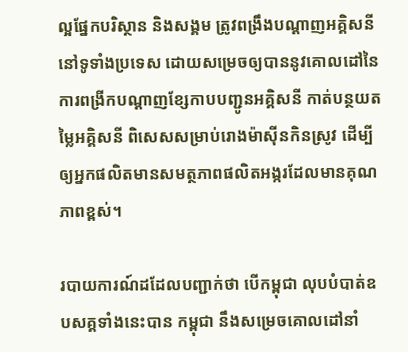ល្អផ្នែកបរិស្ថាន និងសង្គម ត្រូវពង្រឹងបណ្ដាញអគ្គិសនីនៅទូទាំងប្រទេស ដោយសម្រេចឲ្យបាននូវគោលដៅនៃការពង្រីកបណ្ដាញខ្សែកាបបញ្ជូនអគ្គិសនី កាត់បន្ថយតម្លៃអគ្គិសនី ពិសេសសម្រាប់រោងម៉ាស៊ីនកិនស្រូវ ដើម្បីឲ្យអ្នកផលិតមានសមត្ថភាពផលិតអង្ករដែលមានគុណភាពខ្ពស់។

របាយការណ៍ដដែលបញ្ជាក់ថា បើកម្ពុជា លុបបំបាត់ឧបសគ្គទាំងនេះបាន កម្ពុជា នឹងសម្រេចគោលដៅនាំ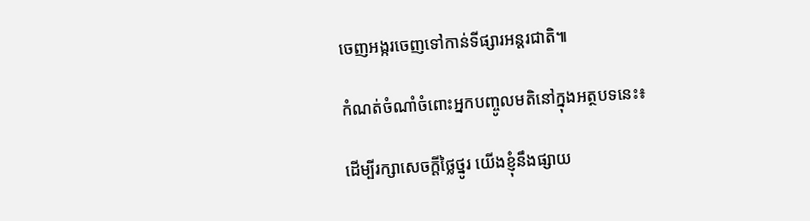ចេញអង្ករចេញទៅកាន់ទីផ្សារអន្តរជាតិ៕

កំណត់ចំណាំចំពោះអ្នកបញ្ចូលមតិនៅក្នុងអត្ថបទនេះ៖

ដើម្បីរក្សាសេចក្ដីថ្លៃថ្នូរ យើងខ្ញុំនឹងផ្សាយ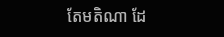តែមតិណា ដែ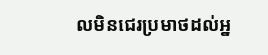លមិនជេរប្រមាថដល់អ្ន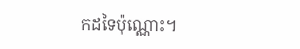កដទៃប៉ុណ្ណោះ។